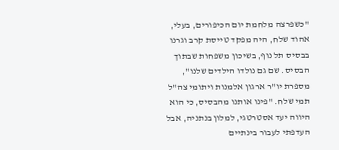"כשפרצה מלחמת יום הכיפורים, בעלי, אהוד שלח, היה מפקד טייסת קרב וגרנו בבסיס תל נוף, בשיכון משפחות שבתוך הבסיס. שם גם נולדו הילדים שלנו", מספרת יו"ר ארגון אלמנות ויתומי צה"ל תמי שלח. "פינו אותנו מהבסיס, כי הוא היווה יעד אסטרטגי, למלון בנתניה, אבל העדפתי לעבור בינתיים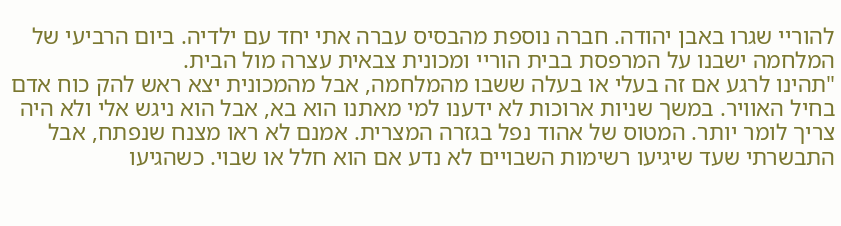להוריי שגרו באבן יהודה. חברה נוספת מהבסיס עברה אתי יחד עם ילדיה. ביום הרביעי של המלחמה ישבנו על המרפסת בבית הוריי ומכונית צבאית עצרה מול הבית.
"תהינו לרגע אם זה בעלי או בעלה ששבו מהמלחמה, אבל מהמכונית יצא ראש להק כוח אדם בחיל האוויר. במשך שניות ארוכות לא ידענו למי מאתנו הוא בא, אבל הוא ניגש אלי ולא היה צריך לומר יותר. המטוס של אהוד נפל בגזרה המצרית. אמנם לא ראו מצנח שנפתח, אבל התבשרתי שעד שיגיעו רשימות השבויים לא נדע אם הוא חלל או שבוי. כשהגיעו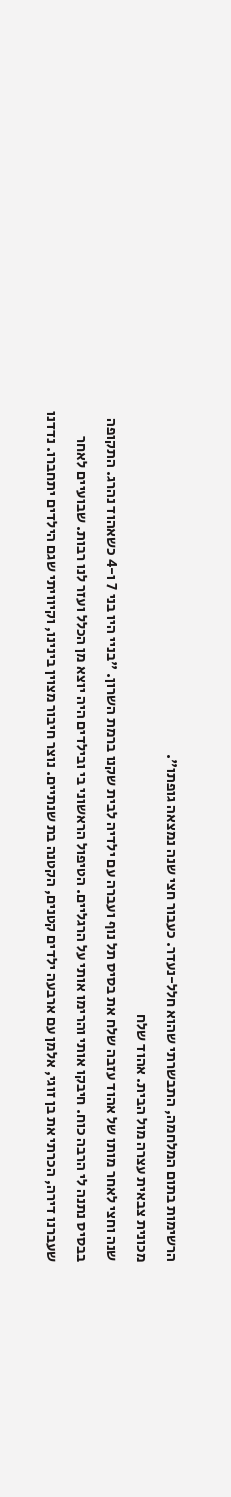הרשימות בתום המלחמה, התבשרתי שהוא חלל-נעדר. כעבור חצי שנה נמצאה גופתו".
מכונית צבאית עצרה מול הבית. אהוד שלח
שנה וחצי לאחר מותו של אהוד עזבה שלח את בסיס תל נוף ועברה עם ילדיה לבית שקנו ברמת השרון. "בניי היו בני 7 ו-4 כשאהוד נהרג. התקופה בבסיס נתנה לי הרבה כוח. חיבקו אותי והרימו אותי על הרגליים. הטיפול הראשוני בי ובילדים היה יוצא מן הכלל ועזר לנו רבות. שבועיים לאחר שעברנו דירה, הכרתי את בן זוגי, אלמן עם ארבעה ילדים קטנים, הקטנה בת שנתיים. נוצר חיבור מצוין בינינו, וקיוויתי שגם הילדים יתחברו. נדדנו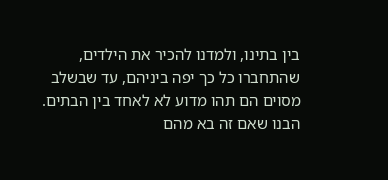בין בתינו, ולמדנו להכיר את הילדים, שהתחברו כל כך יפה ביניהם, עד שבשלב מסוים הם תהו מדוע לא לאחד בין הבתים. הבנו שאם זה בא מהם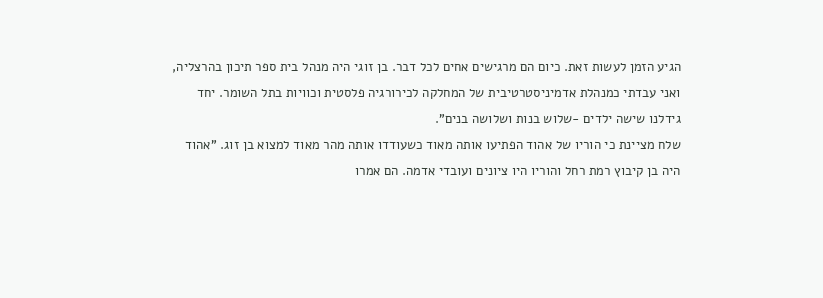הגיע הזמן לעשות זאת. כיום הם מרגישים אחים לכל דבר. בן זוגי היה מנהל בית ספר תיכון בהרצליה, ואני עבדתי כמנהלת אדמיניסטרטיבית של המחלקה לכירורגיה פלסטית וכוויות בתל השומר. יחד גידלנו שישה ילדים -שלוש בנות ושלושה בנים".
שלח מציינת כי הוריו של אהוד הפתיעו אותה מאוד כשעודדו אותה מהר מאוד למצוא בן זוג. "אהוד היה בן קיבוץ רמת רחל והוריו היו ציונים ועובדי אדמה. הם אמרו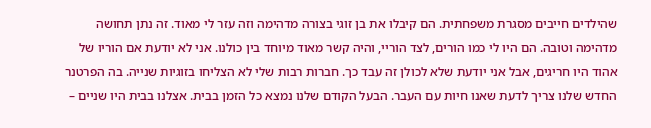שהילדים חייבים מסגרת משפחתית. הם קיבלו את בן זוגי בצורה מדהימה וזה עזר לי מאוד. זה נתן תחושה מדהימה וטובה. הם היו לי כמו הורים, לצד הוריי, והיה קשר מאוד מיוחד בין כולנו. אני לא יודעת אם הוריו של אהוד היו חריגים, אבל אני יודעת שלא לכולן זה עבד כך. חברות רבות שלי לא הצליחו בזוגיות שנייה. בה הפרטנר החדש שלנו צריך לדעת שאנו חיות עם העבר. הבעל הקודם שלנו נמצא כל הזמן בבית. אצלנו בבית היו שניים –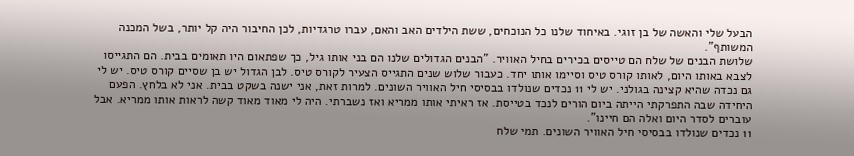הבעל שלי והאשה של בן זוגי. באיחוד שלנו כל הנוכחים, ששת הילדים האב והאם, עברו טרגדיות, לכן החיבור היה קל יותר, בשל המכנה המשותף".
שלושת הבנים של שלח הם טייסים בכירים בחיל האוויר. "הבנים הגדולים שלנו הם בני אותו גיל, כך שפתאום היו תאומים בבית. הם התגייסו לצבא באותו היום, לאותו קורס טיס וסיימו אותו יחד. כעבור שלוש שנים התגייס הצעיר לקורס טיס. לבן הגדול יש בן שסיים קורס טיס. יש לי גם נכדה שהיא קצינה בגולני. יש לי 11 נכדים שנולדו בבסיסי חיל האוויר השונים. למרות זאת, אני ישנה בשקט בבית. אני לא בלחץ. הפעם היחידה שבה התפרקתי הייתה ביום הורים לנכד בטייסת. אז ראיתי אותו ממריא ואז נשברתי. היה לי מאוד מאוד קשה לראות אותו ממריא. אבל עוברים לסדר היום ואלה הם חיינו".
11 נכדים שנולדו בבסיסי חיל האוויר השונים. תמי שלח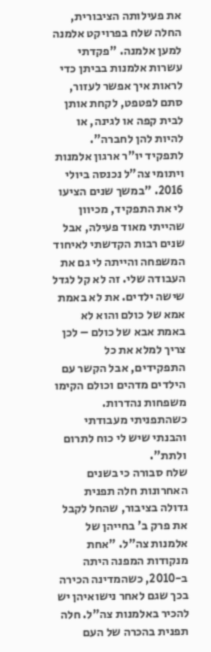את פעילותה הציבורית, החלה שלח בפרויקט אלמנה למען אלמנה. "פקדתי עשרות אלמנות בביתן כדי לראות איך אפשר לעזור, סתם לפטפט, לקחת אותן לבית קפה או לגינה, או להיות להן לחברה". לתפקיד יו"ר ארגון אלמנות ויתומי צה"ל נכנסה ביולי 2016. "במשך שנים הציעו לי את התפקיד, מכיוון שהייתי מאוד פעילה, אבל שנים רבות הקדשתי לאיחוד המשפחה והייתה לי גם את העבודה שלי. זה לא קל לגדל שישה ילדים. את לא באמת אמא של כולם והוא לא באמת אבא של כולם – לכן צריך למלא את כל התפקידים, אבל הקשר עם הילדים מדהים וכולם הקימו משפחות נהדרות. כשהתפניתי מעבודתי והבנתי שיש לי כוח לתרום ולתת".
שלח סבורה כי בשנים האחרונות חלה תפנית גדולה בציבור, שהחל לקבל את פרק ב' בחייהן של אלמנות צה"ל. "אחת מנקודות המפנה היתה ב-2010, כשהמדינה הכירה בכך שגם לאחר נישואיהן יש להכיר באלמנות צה"ל. חלה תפנית בהכרה של העם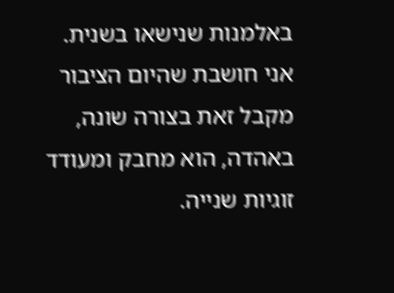באלמנות שנישאו בשנית. אני חושבת שהיום הציבור מקבל זאת בצורה שונה, באהדה, הוא מחבק ומעודד זוגיות שנייה.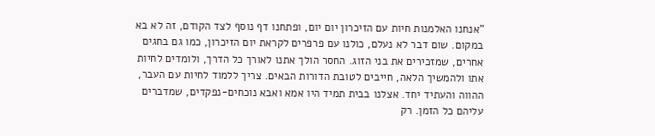"אנחנו האלמנות חיות עם הזיכרון יום יום, ופתחנו דף נוסף לצד הקודם, זה לא בא במקום. שום דבר לא נעלם, כולנו עם פרפרים לקראת יום הזיכרון, כמו גם בחגים אחרים, שמזכירים את בני הזוג. החסר הולך אתנו לאורך כל הדרך, ולומדים לחיות אתו ולהמשיך הלאה, חייבים לטובת הדורות הבאים. צריך ללמוד לחיות עם העבר, ההווה והעתיד יחד. אצלנו בבית תמיד היו אמא ואבא נוכחים-נפקדים, שמדברים עליהם כל הזמן. רק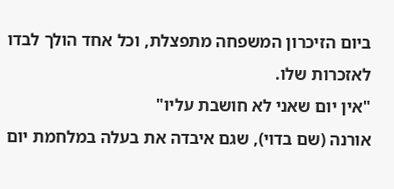ביום הזיכרון המשפחה מתפצלת, וכל אחד הולך לבדו לאזכרות שלו.
"אין יום שאני לא חושבת עליו"
אורנה (שם בדוי), שגם איבדה את בעלה במלחמת יום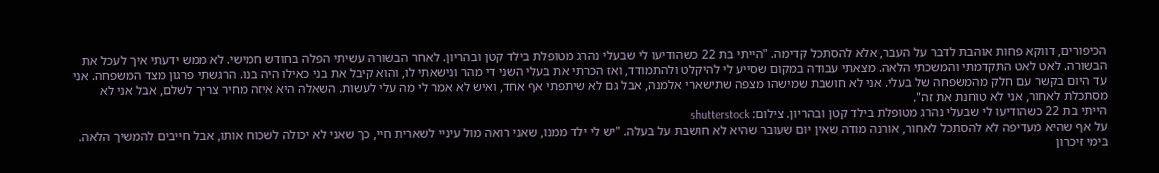הכיפורים, דווקא פחות אוהבת לדבר על העבר, אלא להסתכל קדימה. "הייתי בת 22 כשהודיעו לי שבעלי נהרג מטופלת בילד קטן ובהריון. לאחר הבשורה עשיתי הפלה בחודש חמישי. לא ממש ידעתי איך לעכל את הבשורה. לאט לאט התקדמתי והמשכתי הלאה. מצאתי עבודה במקום שסייע לי להיקלט ולהתמודד, ואז הכרתי את בעלי השני די מהר ונישאתי לו, והוא קיבל את בני כאילו היה בנו. הרגשתי פרגון מצד המשפחה. אני עד היום בקשר עם חלק מהמשפחה של בעלי. אני לא חושבת שמישהו מצפה שתישארי אלמנה, אבל גם לא שיתפתי אף אחד, ואיש לא אמר לי מה עלי לעשות. השאלה היא איזה מחיר צריך לשלם, אבל אני לא מסתכלת לאחור, אני לא טוחנת את זה".
הייתי בת 22 כשהודיעו לי שבעלי נהרג מטופלת בילד קטן ובהריון. צילום: shutterstock
על אף שהיא מעדיפה לא להסתכל לאחור, אורנה מודה שאין יום שעובר שהיא לא חושבת על בעלה. "יש לי ילד ממנו, שאני רואה מול עיניי לשארית חיי, כך שאני לא יכולה לשכוח אותו, אבל חייבים להמשיך הלאה. בימי זיכרון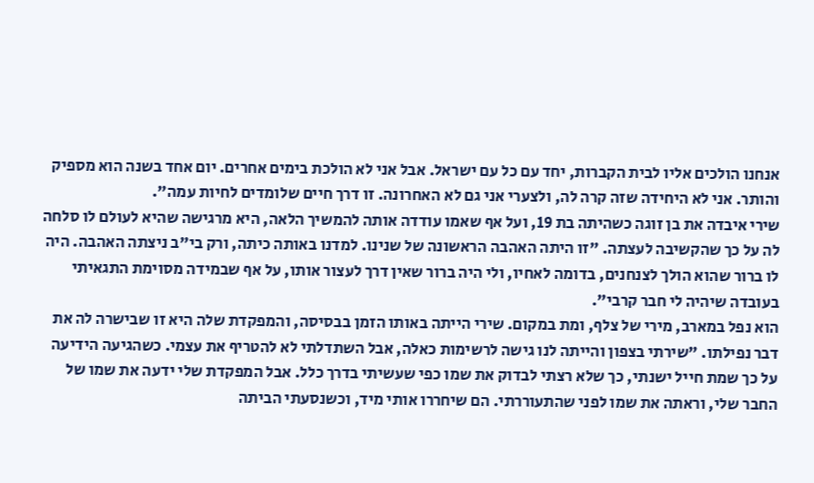אנחנו הולכים אליו לבית הקברות, יחד עם כל עם ישראל. אבל אני לא הולכת בימים אחרים. יום אחד בשנה הוא מספיק והותר. אני לא היחידה שזה קרה לה, ולצערי אני גם לא האחרונה. זו דרך חיים שלומדים לחיות עמה".
שירי איבדה את בן זוגה כשהיתה בת 19, ועל אף שאמו עודדה אותה להמשיך הלאה, היא מרגישה שהיא לעולם לו סלחה לה על כך שהקשיבה לעצתה. "זו היתה האהבה הראשונה של שנינו. למדנו באותה כיתה, ורק בי"ב ניצתה האהבה. היה לו ברור שהוא הולך לצנחנים, בדומה לאחיו, ולי היה ברור שאין דרך לעצור אותו, על אף שבמידה מסוימת התגאיתי בעובדה שיהיה לי חבר קרבי".
הוא נפל במארב, מירי של צלף, ומת במקום. שירי הייתה באותו הזמן בבסיסה, והמפקדת שלה היא זו שבישרה לה את דבר נפילתו. "שירתי בצפון והייתה לנו גישה לרשימות כאלה, אבל השתדלתי לא להטריף את עצמי. כשהגיעה הידיעה על כך שמת חייל ישנתי, כך שלא רצתי לבדוק את שמו כפי שעשיתי בדרך כלל. אבל המפקדת שלי ידעה את שמו של החבר שלי, וראתה את שמו לפני שהתעוררתי. הם שיחררו אותי מיד, וכשנסעתי הביתה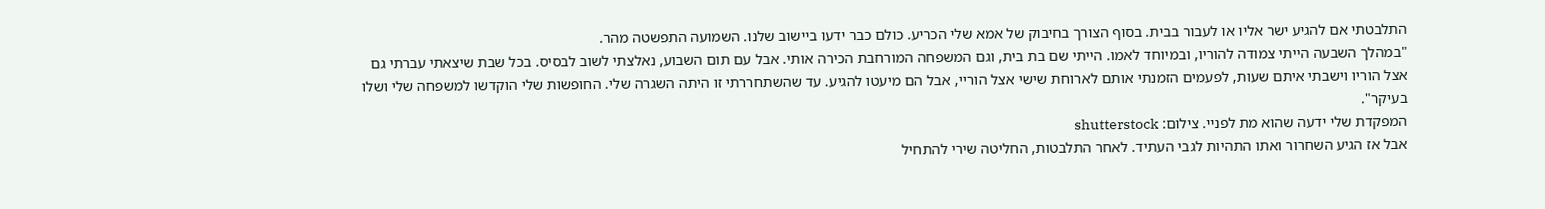התלבטתי אם להגיע ישר אליו או לעבור בבית. בסוף הצורך בחיבוק של אמא שלי הכריע. כולם כבר ידעו ביישוב שלנו. השמועה התפשטה מהר.
"במהלך השבעה הייתי צמודה להוריו, ובמיוחד לאמו. הייתי שם בת בית, וגם המשפחה המורחבת הכירה אותי. אבל עם תום השבוע, נאלצתי לשוב לבסיס. בכל שבת שיצאתי עברתי גם אצל הוריו וישבתי איתם שעות, לפעמים הזמנתי אותם לארוחת שישי אצל הוריי, אבל הם מיעטו להגיע. עד שהשתחררתי זו היתה השגרה שלי. החופשות שלי הוקדשו למשפחה שלי ושלו בעיקר".
המפקדת שלי ידעה שהוא מת לפניי. צילום: shutterstock
אבל אז הגיע השחרור ואתו התהיות לגבי העתיד. לאחר התלבטות, החליטה שירי להתחיל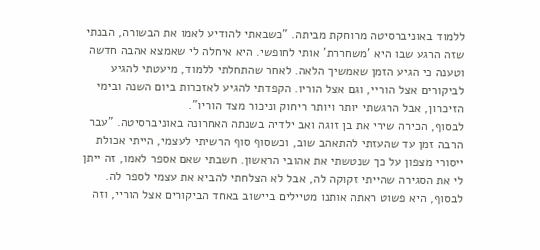ללמוד באוניברסיטה מרוחקת מביתה. "כשבאתי להודיע לאמו את הבשורה, הבנתי שזה הרגע שבו היא 'משחררת' אותי לחופשי. היא איחלה לי שאמצא אהבה חדשה וטענה כי הגיע הזמן שאמשיך הלאה. לאחר שהתחלתי ללמוד, מיעטתי להגיע לביקורים אצל הוריי, וגם אצל הוריו. הקפדתי להגיע לאזכרות ביום השנה ובימי הזיכרון, אבל הרגשתי יותר ויותר ריחוק וניכור מצד הוריו".
לבסוף, הכירה שירי את בן זוגה ואב ילדיה בשנתה האחרונה באוניברסיטה. "עבר הרבה זמן עד שהעזתי להתאהב שוב, וכשסוף סוף הרשיתי לעצמי, הייתי אכולת ייסורי מצפון על כך שנטשתי את אהובי הראשון. חשבתי שאם אספר לאמו, זה ייתן לי את הסגירה שהייתי זקוקה לה, אבל לא הצלחתי להביא את עצמי לספר לה. לבסוף, היא פשוט ראתה אותנו מטיילים ביישוב באחד הביקורים אצל הוריי, וזה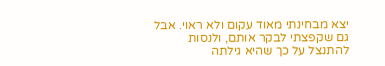יצא מבחינתי מאוד עקום ולא ראוי. אבל גם שקפצתי לבקר אותם, ולנסות להתנצל על כך שהיא גילתה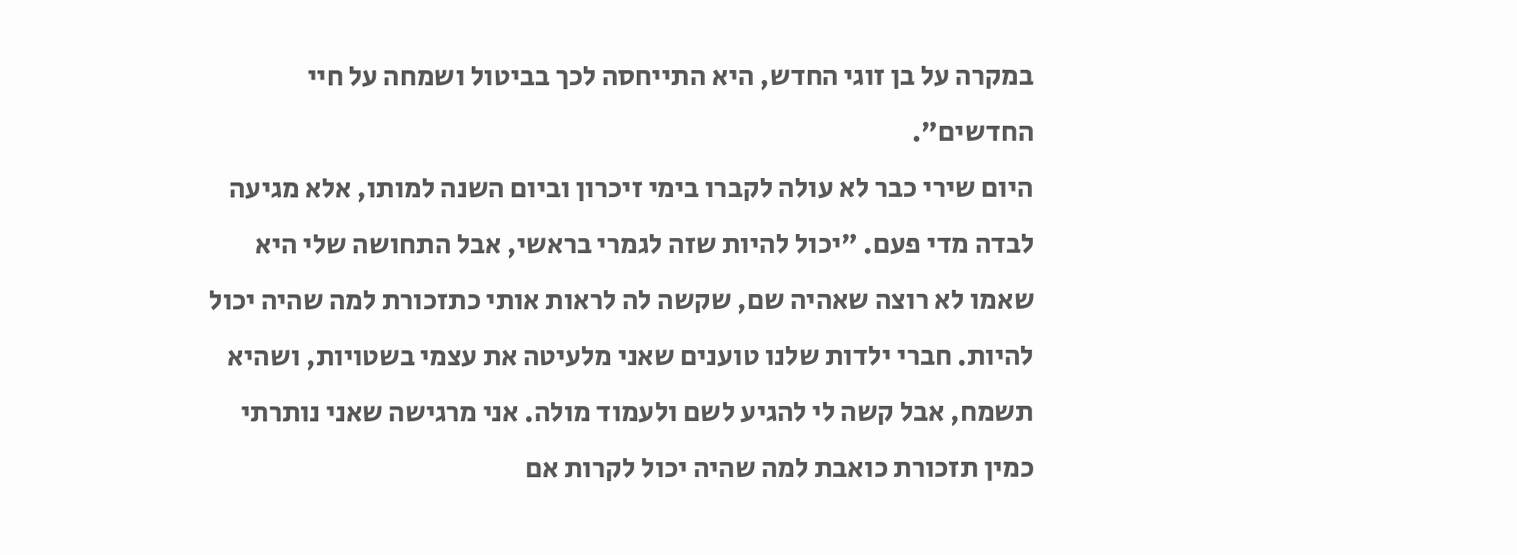במקרה על בן זוגי החדש, היא התייחסה לכך בביטול ושמחה על חיי החדשים".
היום שירי כבר לא עולה לקברו בימי זיכרון וביום השנה למותו, אלא מגיעה לבדה מדי פעם. "יכול להיות שזה לגמרי בראשי, אבל התחושה שלי היא שאמו לא רוצה שאהיה שם, שקשה לה לראות אותי כתזכורת למה שהיה יכול להיות. חברי ילדות שלנו טוענים שאני מלעיטה את עצמי בשטויות, ושהיא תשמח, אבל קשה לי להגיע לשם ולעמוד מולה. אני מרגישה שאני נותרתי כמין תזכורת כואבת למה שהיה יכול לקרות אם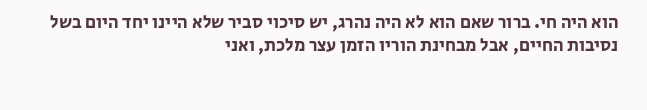הוא היה חי. ברור שאם הוא לא היה נהרג, יש סיכוי סביר שלא היינו יחד היום בשל נסיבות החיים, אבל מבחינת הוריו הזמן עצר מלכת, ואני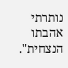נותרתי אהבתו הנצחית".